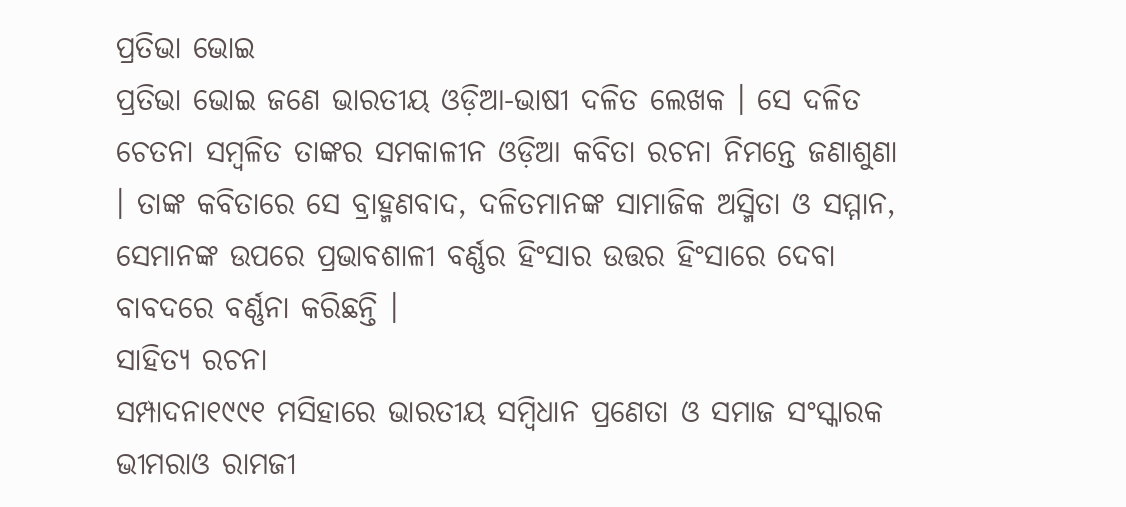ପ୍ରତିଭା ଭୋଇ
ପ୍ରତିଭା ଭୋଇ ଜଣେ ଭାରତୀୟ ଓଡ଼ିଆ-ଭାଷୀ ଦଳିତ ଲେଖକ । ସେ ଦଳିତ ଚେତନା ସମ୍ବଳିତ ତାଙ୍କର ସମକାଳୀନ ଓଡ଼ିଆ କବିତା ରଚନା ନିମନ୍ତେ ଜଣାଶୁଣା । ତାଙ୍କ କବିତାରେ ସେ ବ୍ରାହ୍ମଣବାଦ, ଦଳିତମାନଙ୍କ ସାମାଜିକ ଅସ୍ମିତା ଓ ସମ୍ମାନ, ସେମାନଙ୍କ ଉପରେ ପ୍ରଭାବଶାଳୀ ବର୍ଣ୍ଣର ହିଂସାର ଉତ୍ତର ହିଂସାରେ ଦେବା ବାବଦରେ ବର୍ଣ୍ଣନା କରିଛନ୍ତି ।
ସାହିତ୍ୟ ରଚନା
ସମ୍ପାଦନା୧୯୯୧ ମସିହାରେ ଭାରତୀୟ ସମ୍ବିଧାନ ପ୍ରଣେତା ଓ ସମାଜ ସଂସ୍କାରକ ଭୀମରାଓ ରାମଜୀ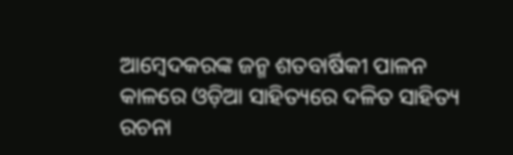ଆମ୍ବେଦକରଙ୍କ ଜନ୍ମ ଶତବାର୍ଷିକୀ ପାଳନ କାଳରେ ଓଡ଼ିଆ ସାହିତ୍ୟରେ ଦଳିତ ସାହିତ୍ୟ ରଚନା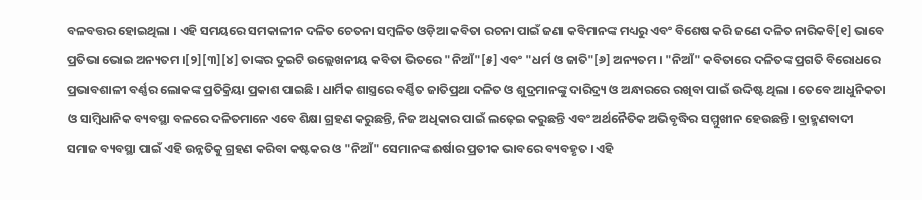ବଳବତ୍ତର ହୋଇଥିଲା । ଏହି ସମୟରେ ସମକାଳୀନ ଦଳିତ ଚେତନା ସମ୍ବଳିତ ଓଡ଼ିଆ କବିତା ରଚନା ପାଇଁ ଜଣା କବିମାନଙ୍କ ମଧ୍ୟରୁ ଏବଂ ବିଶେଷ କରି ଜଣେ ଦଳିତ ନାରିକବି[୧] ଭାବେ ପ୍ରତିଭା ଭୋଇ ଅନ୍ୟତମ ।[୨][୩][୪] ତାଙ୍କର ଦୁଇଟି ଉଲ୍ଲେଖନୀୟ କବିତା ଭିତରେ "ନିଆଁ"[୫] ଏବଂ "ଧର୍ମ ଓ ଜାତି"[୬] ଅନ୍ୟତମ । "ନିଆଁ" କବିତାରେ ଦଳିତଙ୍କ ପ୍ରଗତି ବିରୋଧରେ ପ୍ରଭାବଶାଳୀ ବର୍ଣ୍ଣର ଲୋକଙ୍କ ପ୍ରତିକ୍ରିୟା ପ୍ରକାଶ ପାଇଛି । ଧାର୍ମିକ ଶାସ୍ତ୍ରରେ ବର୍ଣ୍ଣିତ ଜାତିପ୍ରଥା ଦଳିତ ଓ ଶୁଦ୍ରମାନଙ୍କୁ ଦାରିଦ୍ର୍ୟ ଓ ଅନ୍ଧାରରେ ରଖିବା ପାଇଁ ଉଦ୍ଦିଷ୍ଟ ଥିଲା । ତେବେ ଆଧୁନିକତା ଓ ସାମ୍ବିଧାନିକ ବ୍ୟବସ୍ଥା ବଳରେ ଦଳିତମାନେ ଏବେ ଶିକ୍ଷା ଗ୍ରହଣ କରୁଛନ୍ତି, ନିଜ ଅଧିକାର ପାଇଁ ଲଢ଼େଇ କରୁଛନ୍ତି ଏବଂ ଅର୍ଥନୈତିକ ଅଭିବୃଦ୍ଧିର ସମ୍ମୁଖୀନ ହେଉଛନ୍ତି । ବ୍ରାହ୍ମଣବାଦୀ ସମାଜ ବ୍ୟବସ୍ଥା ପାଇଁ ଏହି ଉନ୍ନତିକୁ ଗ୍ରହଣ କରିବା କଷ୍ଟକର ଓ "ନିଆଁ" ସେମାନଙ୍କ ଈର୍ଷାର ପ୍ରତୀକ ଭାବରେ ବ୍ୟବହୃତ । ଏହି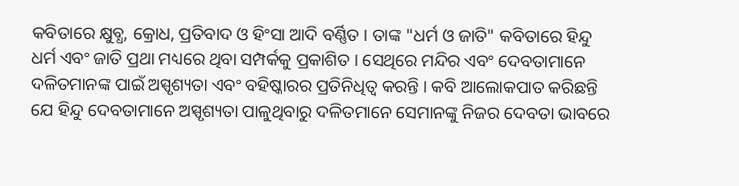କବିତାରେ କ୍ଷୁବ୍ଧ, କ୍ରୋଧ, ପ୍ରତିବାଦ ଓ ହିଂସା ଆଦି ବର୍ଣ୍ଣିତ । ତାଙ୍କ "ଧର୍ମ ଓ ଜାତି" କବିତାରେ ହିନ୍ଦୁ ଧର୍ମ ଏବଂ ଜାତି ପ୍ରଥା ମଧ୍ୟରେ ଥିବା ସମ୍ପର୍କକୁ ପ୍ରକାଶିତ । ସେଥିରେ ମନ୍ଦିର ଏବଂ ଦେବତାମାନେ ଦଳିତମାନଙ୍କ ପାଇଁ ଅସ୍ପୃଶ୍ୟତା ଏବଂ ବହିଷ୍କାରର ପ୍ରତିନିଧିତ୍ୱ କରନ୍ତି । କବି ଆଲୋକପାତ କରିଛନ୍ତି ଯେ ହିନ୍ଦୁ ଦେବତାମାନେ ଅସ୍ପୃଶ୍ୟତା ପାଳୁଥିବାରୁ ଦଳିତମାନେ ସେମାନଙ୍କୁ ନିଜର ଦେବତା ଭାବରେ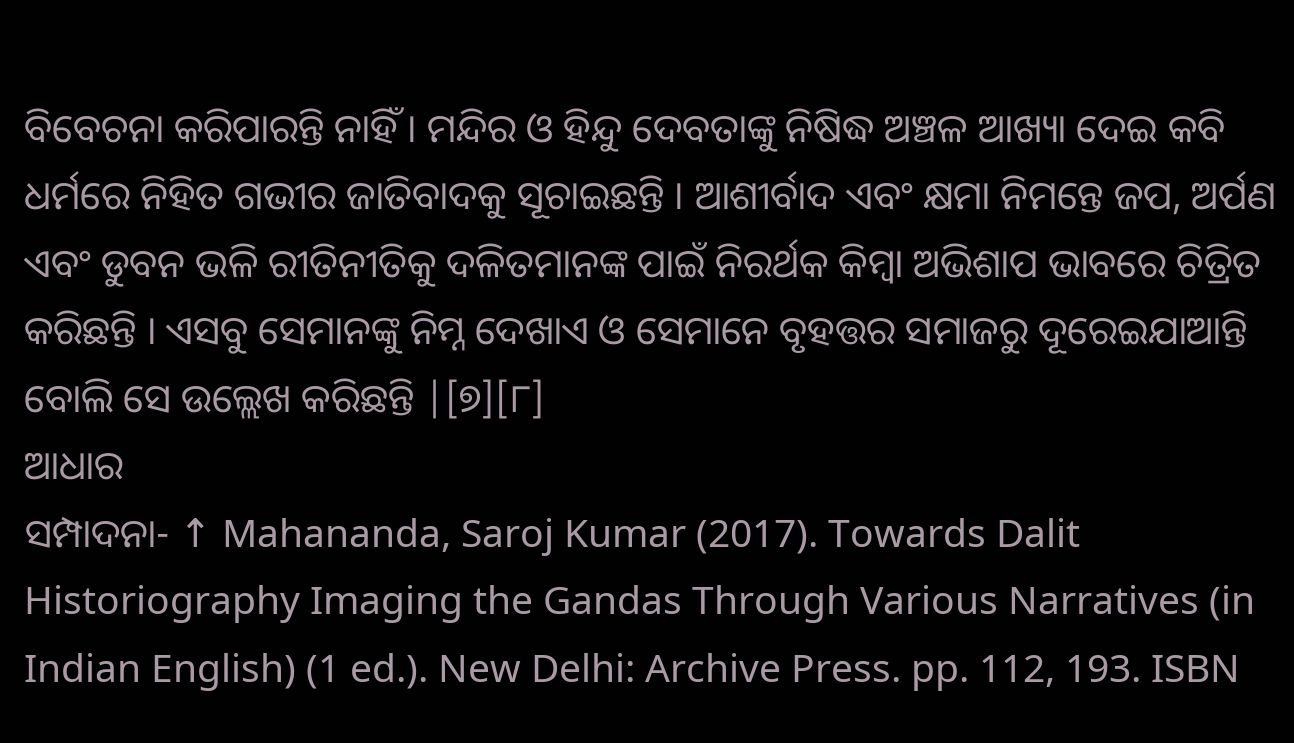ବିବେଚନା କରିପାରନ୍ତି ନାହିଁ । ମନ୍ଦିର ଓ ହିନ୍ଦୁ ଦେବତାଙ୍କୁ ନିଷିଦ୍ଧ ଅଞ୍ଚଳ ଆଖ୍ୟା ଦେଇ କବି ଧର୍ମରେ ନିହିତ ଗଭୀର ଜାତିବାଦକୁ ସୂଚାଇଛନ୍ତି । ଆଶୀର୍ବାଦ ଏବଂ କ୍ଷମା ନିମନ୍ତେ ଜପ, ଅର୍ପଣ ଏବଂ ଡୁବନ ଭଳି ରୀତିନୀତିକୁ ଦଳିତମାନଙ୍କ ପାଇଁ ନିରର୍ଥକ କିମ୍ବା ଅଭିଶାପ ଭାବରେ ଚିତ୍ରିତ କରିଛନ୍ତି । ଏସବୁ ସେମାନଙ୍କୁ ନିମ୍ନ ଦେଖାଏ ଓ ସେମାନେ ବୃହତ୍ତର ସମାଜରୁ ଦୂରେଇଯାଆନ୍ତି ବୋଲି ସେ ଉଲ୍ଲେଖ କରିଛନ୍ତି |[୭][୮]
ଆଧାର
ସମ୍ପାଦନା- ↑ Mahananda, Saroj Kumar (2017). Towards Dalit Historiography Imaging the Gandas Through Various Narratives (in Indian English) (1 ed.). New Delhi: Archive Press. pp. 112, 193. ISBN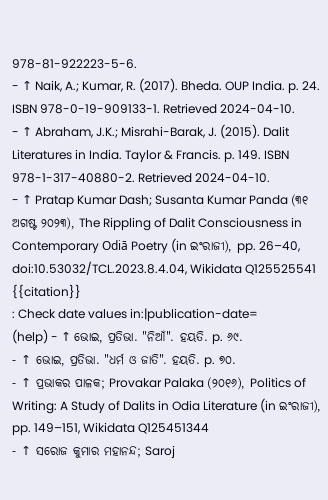978-81-922223-5-6.
- ↑ Naik, A.; Kumar, R. (2017). Bheda. OUP India. p. 24. ISBN 978-0-19-909133-1. Retrieved 2024-04-10.
- ↑ Abraham, J.K.; Misrahi-Barak, J. (2015). Dalit Literatures in India. Taylor & Francis. p. 149. ISBN 978-1-317-40880-2. Retrieved 2024-04-10.
- ↑ Pratap Kumar Dash; Susanta Kumar Panda (୩୧ ଅଗଷ୍ଟ ୨୦୨୩), The Rippling of Dalit Consciousness in Contemporary Odiā Poetry (in ଇଂରାଜୀ), pp. 26–40, doi:10.53032/TCL.2023.8.4.04, Wikidata Q125525541
{{citation}}
: Check date values in:|publication-date=
(help) - ↑ ଭୋଇ, ପ୍ରତିଭା. "ନିଆଁ". ହୟତି. p. ୬୯.
- ↑ ଭୋଇ, ପ୍ରତିଭା. "ଧର୍ମ ଓ ଜାତି". ହୟତି. p. ୭୦.
- ↑ ପ୍ରଭାକର ପାଳକ; Provakar Palaka (୨୦୧୬), Politics of Writing: A Study of Dalits in Odia Literature (in ଇଂରାଜୀ), pp. 149–151, Wikidata Q125451344
- ↑ ସରୋଜ କୁମାର ମହାନନ୍ଦ; Saroj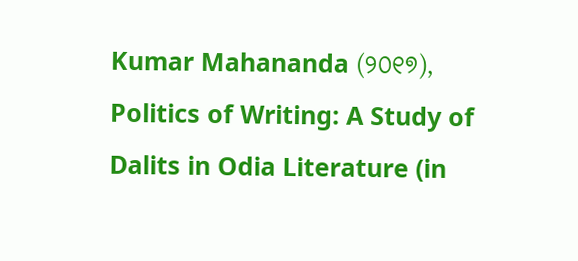Kumar Mahananda (୨୦୧୭), Politics of Writing: A Study of Dalits in Odia Literature (in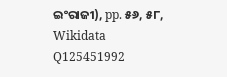ଇଂରାଜୀ), pp. ୫୬, ୫୮, Wikidata Q125451992